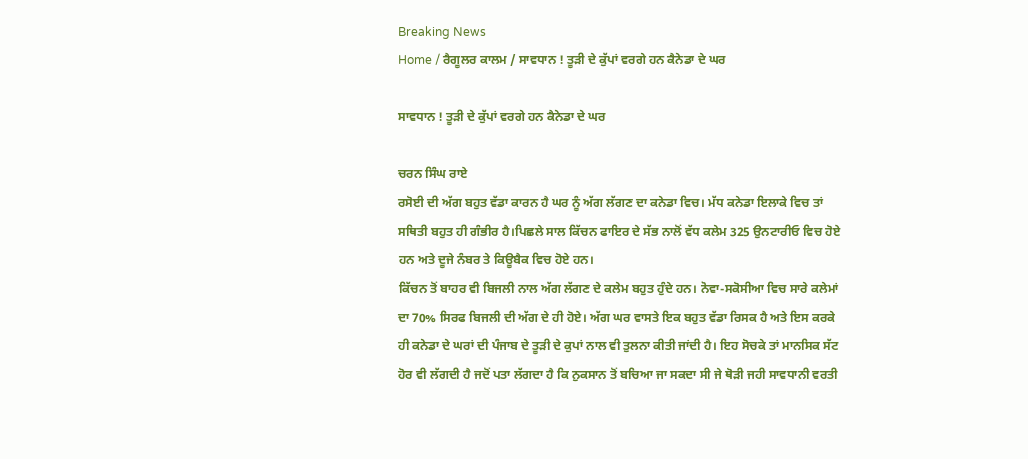Breaking News
Home / ਰੈਗੂਲਰ ਕਾਲਮ / ਸਾਵਧਾਨ ! ਤੂੜੀ ਦੇ ਕੁੱਪਾਂ ਵਰਗੇ ਹਨ ਕੈਨੇਡਾ ਦੇ ਘਰ

ਸਾਵਧਾਨ ! ਤੂੜੀ ਦੇ ਕੁੱਪਾਂ ਵਰਗੇ ਹਨ ਕੈਨੇਡਾ ਦੇ ਘਰ

ਚਰਨ ਸਿੰਘ ਰਾਏ
ਰਸੋਈ ਦੀ ਅੱਗ ਬਹੁਤ ਵੱਡਾ ਕਾਰਨ ਹੈ ਘਰ ਨੂੰ ਅੱਗ ਲੱਗਣ ਦਾ ਕਨੇਡਾ ਵਿਚ। ਮੱਧ ਕਨੇਡਾ ਇਲਾਕੇ ਵਿਚ ਤਾਂ ਸਥਿਤੀ ਬਹੁਤ ਹੀ ਗੰਭੀਰ ਹੈ।ਪਿਛਲੇ ਸਾਲ ਕਿੱਚਨ ਫਾਇਰ ਦੇ ਸੱਭ ਨਾਲੋਂ ਵੱਧ ਕਲੇਮ 325 ਉਨਟਾਰੀਓ ਵਿਚ ਹੋਏ ਹਨ ਅਤੇ ਦੂਜੇ ਨੰਬਰ ਤੇ ਕਿਊਬੈਕ ਵਿਚ ਹੋਏ ਹਨ।
ਕਿੱਚਨ ਤੋਂ ਬਾਹਰ ਵੀ ਬਿਜਲੀ ਨਾਲ ਅੱਗ ਲੱਗਣ ਦੇ ਕਲੇਮ ਬਹੁਤ ਹੁੰਦੇ ਹਨ। ਨੋਵਾ-ਸਕੋਸੀਆ ਵਿਚ ਸਾਰੇ ਕਲੇਮਾਂ ਦਾ 70% ਸਿਰਫ ਬਿਜਲੀ ਦੀ ਅੱਗ ਦੇ ਹੀ ਹੋਏ। ਅੱਗ ਘਰ ਵਾਸਤੇ ਇਕ ਬਹੁਤ ਵੱਡਾ ਰਿਸਕ ਹੈ ਅਤੇ ਇਸ ਕਰਕੇ ਹੀ ਕਨੇਡਾ ਦੇ ਘਰਾਂ ਦੀ ਪੰਜਾਬ ਦੇ ਤੂੜੀ ਦੇ ਕੁਪਾਂ ਨਾਲ ਵੀ ਤੁਲਨਾ ਕੀਤੀ ਜਾਂਦੀ ਹੈ। ਇਹ ਸੋਚਕੇ ਤਾਂ ਮਾਨਸਿਕ ਸੱਟ ਹੋਰ ਵੀ ਲੱਗਦੀ ਹੈ ਜਦੋਂ ਪਤਾ ਲੱਗਦਾ ਹੈ ਕਿ ਨੁਕਸਾਨ ਤੋਂ ਬਚਿਆ ਜਾ ਸਕਦਾ ਸੀ ਜੇ ਥੋੜੀ ਜਹੀ ਸਾਵਧਾਨੀ ਵਰਤੀ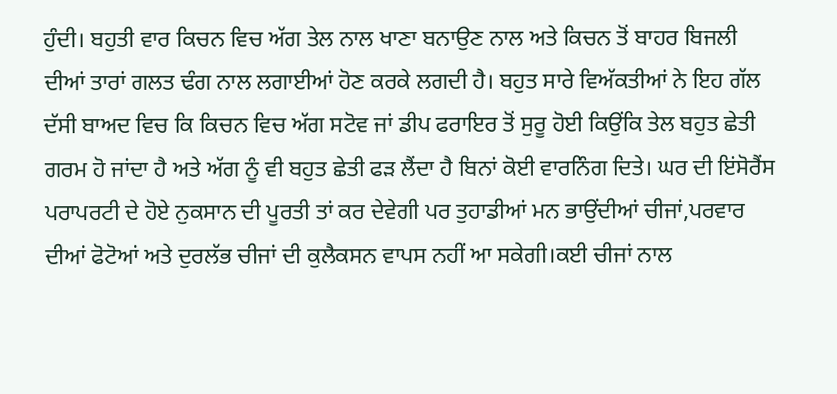ਹੁੰਦੀ। ਬਹੁਤੀ ਵਾਰ ਕਿਚਨ ਵਿਚ ਅੱਗ ਤੇਲ ਨਾਲ ਖਾਣਾ ਬਨਾਉਣ ਨਾਲ ਅਤੇ ਕਿਚਨ ਤੋਂ ਬਾਹਰ ਬਿਜਲੀ ਦੀਆਂ ਤਾਰਾਂ ਗਲਤ ਢੰਗ ਨਾਲ ਲਗਾਈਆਂ ਹੋਣ ਕਰਕੇ ਲਗਦੀ ਹੈ। ਬਹੁਤ ਸਾਰੇ ਵਿਅੱਕਤੀਆਂ ਨੇ ਇਹ ਗੱਲ ਦੱਸੀ ਬਾਅਦ ਵਿਚ ਕਿ ਕਿਚਨ ਵਿਚ ਅੱਗ ਸਟੋਵ ਜਾਂ ਡੀਪ ਫਰਾਇਰ ਤੋਂ ਸੁਰੂ ਹੋਈ ਕਿਉਂਕਿ ਤੇਲ ਬਹੁਤ ਛੇਤੀ ਗਰਮ ਹੋ ਜਾਂਦਾ ਹੈ ਅਤੇ ਅੱਗ ਨੂੰ ਵੀ ਬਹੁਤ ਛੇਤੀ ਫੜ ਲੈਂਦਾ ਹੈ ਬਿਨਾਂ ਕੋਈ ਵਾਰਨਿੰਗ ਦਿਤੇ। ਘਰ ਦੀ ਇਂਸੋਰੈਂਸ ਪਰਾਪਰਟੀ ਦੇ ਹੋਏ ਨੁਕਸਾਨ ਦੀ ਪੂਰਤੀ ਤਾਂ ਕਰ ਦੇਵੇਗੀ ਪਰ ਤੁਹਾਡੀਆਂ ਮਨ ਭਾਉਂਦੀਆਂ ਚੀਜਾਂ,ਪਰਵਾਰ ਦੀਆਂ ਫੋਟੋਆਂ ਅਤੇ ਦੁਰਲੱਭ ਚੀਜਾਂ ਦੀ ਕੁਲੈਕਸਨ ਵਾਪਸ ਨਹੀਂ ਆ ਸਕੇਗੀ।ਕਈ ਚੀਜਾਂ ਨਾਲ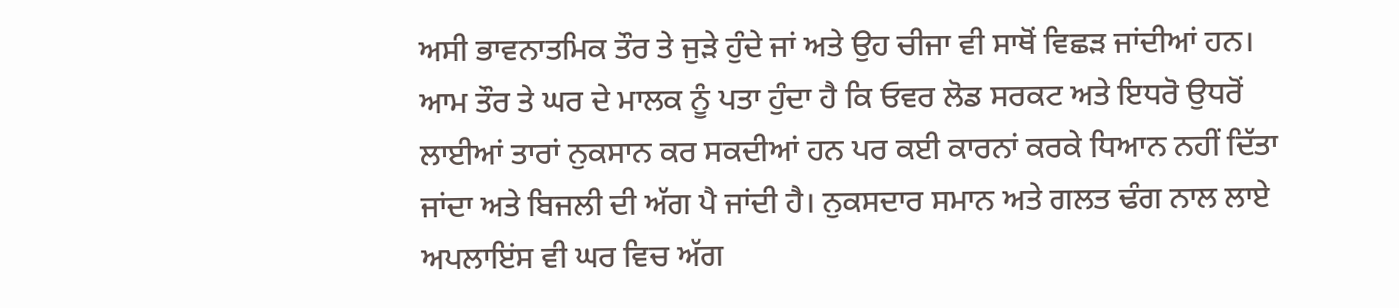ਅਸੀ ਭਾਵਨਾਤਮਿਕ ਤੌਰ ਤੇ ਜੁੜੇ ਹੁੰਦੇ ਜਾਂ ਅਤੇ ਉਹ ਚੀਜਾ ਵੀ ਸਾਥੋਂ ਵਿਛੜ ਜਾਂਦੀਆਂ ਹਨ।
ਆਮ ਤੌਰ ਤੇ ਘਰ ਦੇ ਮਾਲਕ ਨੂੰ ਪਤਾ ਹੁੰਦਾ ਹੈ ਕਿ ਓਵਰ ਲੋਡ ਸਰਕਟ ਅਤੇ ਇਧਰੋ ਉਧਰੋਂ ਲਾਈਆਂ ਤਾਰਾਂ ਨੁਕਸਾਨ ਕਰ ਸਕਦੀਆਂ ਹਨ ਪਰ ਕਈ ਕਾਰਨਾਂ ਕਰਕੇ ਧਿਆਨ ਨਹੀਂ ਦਿੱਤਾ ਜਾਂਦਾ ਅਤੇ ਬਿਜਲੀ ਦੀ ਅੱਗ ਪੈ ਜਾਂਦੀ ਹੈ। ਨੁਕਸਦਾਰ ਸਮਾਨ ਅਤੇ ਗਲਤ ਢੰਗ ਨਾਲ ਲਾਏ ਅਪਲਾਇਂਸ ਵੀ ਘਰ ਵਿਚ ਅੱਗ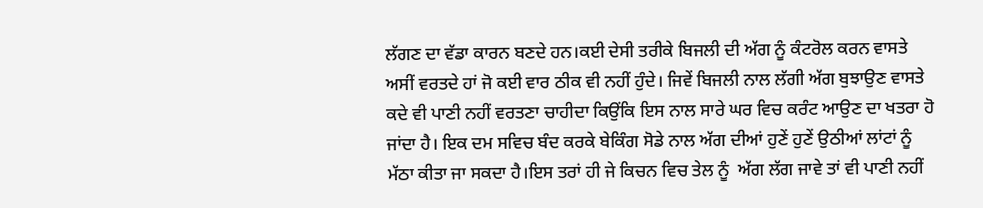ਲੱਗਣ ਦਾ ਵੱਡਾ ਕਾਰਨ ਬਣਦੇ ਹਨ।ਕਈ ਦੇਸੀ ਤਰੀਕੇ ਬਿਜਲੀ ਦੀ ਅੱਗ ਨੂੰ ਕੰਟਰੋਲ ਕਰਨ ਵਾਸਤੇ ਅਸੀਂ ਵਰਤਦੇ ਹਾਂ ਜੋ ਕਈ ਵਾਰ ਠੀਕ ਵੀ ਨਹੀਂ ਹੁੰਦੇ। ਜਿਵੇਂ ਬਿਜਲੀ ਨਾਲ ਲੱਗੀ ਅੱਗ ਬੁਝਾਉਣ ਵਾਸਤੇ ਕਦੇ ਵੀ ਪਾਣੀ ਨਹੀਂ ਵਰਤਣਾ ਚਾਹੀਦਾ ਕਿਉਂਕਿ ਇਸ ਨਾਲ ਸਾਰੇ ਘਰ ਵਿਚ ਕਰੰਟ ਆਉਣ ਦਾ ਖਤਰਾ ਹੋ ਜਾਂਦਾ ਹੈ। ਇਕ ਦਮ ਸਵਿਚ ਬੰਦ ਕਰਕੇ ਬੇਕਿੰਗ ਸੋਡੇ ਨਾਲ ਅੱਗ ਦੀਆਂ ਹੁਣੇਂ ਹੁਣੇਂ ਉਠੀਆਂ ਲਾਂਟਾਂ ਨੂੰ ਮੱਠਾ ਕੀਤਾ ਜਾ ਸਕਦਾ ਹੈ।ਇਸ ਤਰਾਂ ਹੀ ਜੇ ਕਿਚਨ ਵਿਚ ਤੇਲ ਨੂੰ  ਅੱਗ ਲੱਗ ਜਾਵੇ ਤਾਂ ਵੀ ਪਾਣੀ ਨਹੀਂ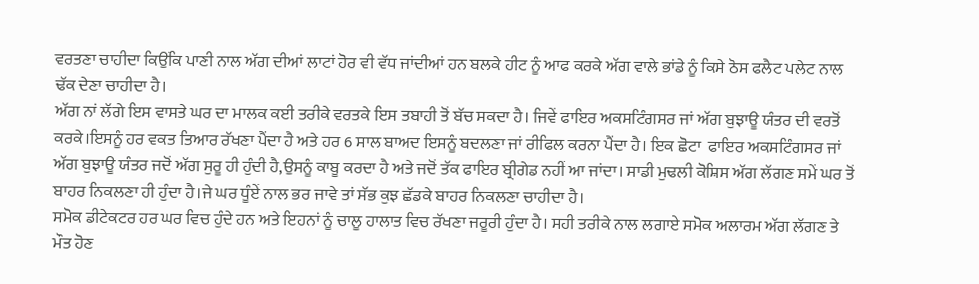ਵਰਤਣਾ ਚਾਹੀਦਾ ਕਿਉਂਕਿ ਪਾਣੀ ਨਾਲ ਅੱਗ ਦੀਆਂ ਲਾਟਾਂ ਹੋਰ ਵੀ ਵੱਧ ਜਾਂਦੀਆਂ ਹਨ ਬਲਕੇ ਹੀਟ ਨੂੰ ਆਫ ਕਰਕੇ ਅੱਗ ਵਾਲੇ ਭਾਂਡੇ ਨੂੰ ਕਿਸੇ ਠੋਸ ਫਲੈਟ ਪਲੇਟ ਨਾਲ ਢੱਕ ਦੇਣਾ ਚਾਹੀਦਾ ਹੈ।
ਅੱਗ ਨਾਂ ਲੱਗੇ ਇਸ ਵਾਸਤੇ ਘਰ ਦਾ ਮਾਲਕ ਕਈ ਤਰੀਕੇ ਵਰਤਕੇ ਇਸ ਤਬਾਹੀ ਤੋਂ ਬੱਚ ਸਕਦਾ ਹੈ। ਜਿਵੇਂ ਫਾਇਰ ਅਕਸਟਿੰਗਸਰ ਜਾਂ ਅੱਗ ਬੁਝਾਊ ਯੰਤਰ ਦੀ ਵਰਤੋਂ ਕਰਕੇ।ਇਸਨੂੰ ਹਰ ਵਕਤ ਤਿਆਰ ਰੱਖਣਾ ਪੈਂਦਾ ਹੈ ਅਤੇ ਹਰ 6 ਸਾਲ ਬਾਅਦ ਇਸਨੂੰ ਬਦਲਣਾ ਜਾਂ ਰੀਫਿਲ ਕਰਨਾ ਪੈਂਦਾ ਹੈ। ਇਕ ਛੋਟਾ  ਫਾਇਰ ਅਕਸਟਿੰਗਸਰ ਜਾਂ ਅੱਗ ਬੁਝਾਊ ਯੰਤਰ ਜਦੋਂ ਅੱਗ ਸੁਰੂ ਹੀ ਹੁੰਦੀ ਹੈ,ਉਸਨੂੰ ਕਾਬੂ ਕਰਦਾ ਹੈ ਅਤੇ ਜਦੋਂ ਤੱਕ ਫਾਇਰ ਬ੍ਰੀਗੇਡ ਨਹੀਂ ਆ ਜਾਂਦਾ। ਸਾਡੀ ਮੁਢਲੀ ਕੋਸ਼ਿਸ ਅੱਗ ਲੱਗਣ ਸਮੇਂ ਘਰ ਤੋਂ ਬਾਹਰ ਨਿਕਲਣਾ ਹੀ ਹੁੰਦਾ ਹੈ।ਜੇ ਘਰ ਧੂੰਏਂ ਨਾਲ ਭਰ ਜਾਵੇ ਤਾਂ ਸੱਭ ਕੁਝ ਛੱਡਕੇ ਬਾਹਰ ਨਿਕਲਣਾ ਚਾਹੀਦਾ ਹੈ।
ਸਮੋਕ ਡੀਟੇਕਟਰ ਹਰ ਘਰ ਵਿਚ ਹੁੰਦੇ ਹਨ ਅਤੇ ਇਹਨਾਂ ਨੂੰ ਚਾਲੂ ਹਾਲਾਤ ਵਿਚ ਰੱਖਣਾ ਜਰੂਰੀ ਹੁੰਦਾ ਹੈ। ਸਹੀ ਤਰੀਕੇ ਨਾਲ ਲਗਾਏ ਸਮੋਕ ਅਲਾਰਮ ਅੱਗ ਲੱਗਣ ਤੇ ਮੌਤ ਹੋਣ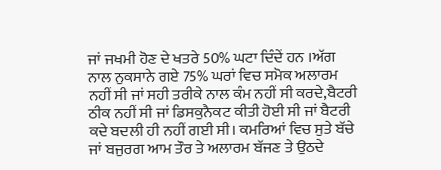ਜਾਂ ਜਖਮੀ ਹੋਣ ਦੇ ਖਤਰੇ 50% ਘਟਾ ਦਿੰਦੇਂ ਹਨ ।ਅੱਗ ਨਾਲ ਨੁਕਸਾਨੇ ਗਏ 75% ਘਰਾਂ ਵਿਚ ਸਮੋਕ ਅਲਾਰਮ ਨਹੀਂ ਸੀ ਜਾਂ ਸਹੀ ਤਰੀਕੇ ਨਾਲ ਕੰਮ ਨਹੀਂ ਸੀ ਕਰਦੇ,ਬੈਟਰੀ ਠੀਕ ਨਹੀਂ ਸੀ ਜਾਂ ਡਿਸਕੁਨੈਕਟ ਕੀਤੀ ਹੋਈ ਸੀ ਜਾਂ ਬੈਟਰੀ ਕਦੇ ਬਦਲੀ ਹੀ ਨਹੀਂ ਗਈ ਸੀ। ਕਮਰਿਆਂ ਵਿਚ ਸੁਤੇ ਬੱਚੇ ਜਾਂ ਬਜੁਰਗ ਆਮ ਤੌਰ ਤੇ ਅਲਾਰਮ ਬੱਜਣ ਤੇ ਉਠਦੇ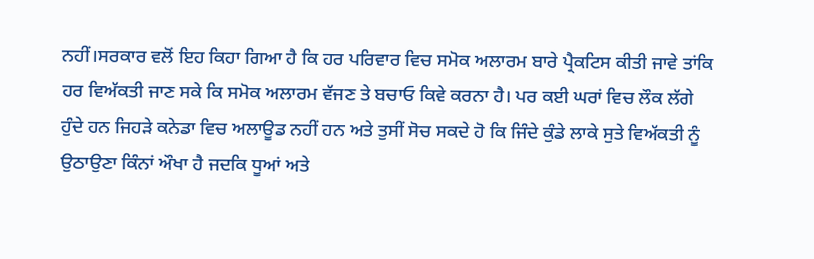ਨਹੀਂ।ਸਰਕਾਰ ਵਲੋਂ ਇਹ ਕਿਹਾ ਗਿਆ ਹੈ ਕਿ ਹਰ ਪਰਿਵਾਰ ਵਿਚ ਸਮੋਕ ਅਲਾਰਮ ਬਾਰੇ ਪ੍ਰੈਕਟਿਸ ਕੀਤੀ ਜਾਵੇ ਤਾਂਕਿ ਹਰ ਵਿਅੱਕਤੀ ਜਾਣ ਸਕੇ ਕਿ ਸਮੋਕ ਅਲਾਰਮ ਵੱਜਣ ਤੇ ਬਚਾਓ ਕਿਵੇ ਕਰਨਾ ਹੈ। ਪਰ ਕਈ ਘਰਾਂ ਵਿਚ ਲੌਕ ਲੱਗੇ ਹੁੰਦੇ ਹਨ ਜਿਹੜੇ ਕਨੇਡਾ ਵਿਚ ਅਲਾਊਡ ਨਹੀਂ ਹਨ ਅਤੇ ਤੁਸੀਂ ਸੋਚ ਸਕਦੇ ਹੋ ਕਿ ਜਿੰਦੇ ਕੁੰਡੇ ਲਾਕੇ ਸੁਤੇ ਵਿਅੱਕਤੀ ਨੂੰ ਉਠਾਉਣਾ ਕਿੰਨਾਂ ਔਖਾ ਹੈ ਜਦਕਿ ਧੂਆਂ ਅਤੇ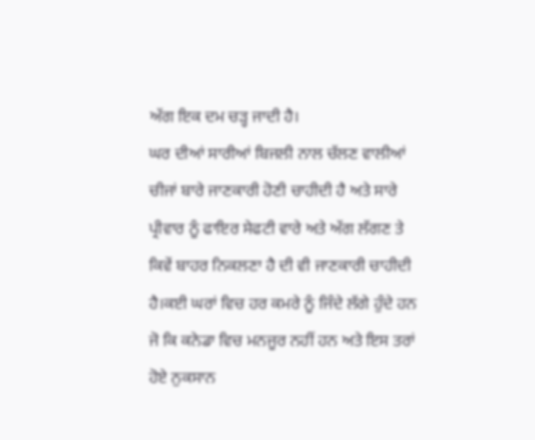ਅੱਗ ਇਕ ਦਮ ਚੜ੍ਹ ਜਾਦੀ ਹੈ।
ਘਰ ਦੀਆਂ ਸਾਰੀਆਂ ਬਿਜਲੀ ਨਾਲ ਚੱਲਣ ਵਾਲੀਆਂ ਚੀਜਾਂ ਬਾਰੇ ਜਾਣਕਾਰੀ ਹੋਣੀ ਚਾਹੀਦੀ ਹੈ ਅਤੇ ਸਾਰੇ ਪ੍ਰੀਵਾਰ ਨੂੰ ਫਾਇਰ ਸੇਫਟੀ ਵਾਰੇ ਅਤੇ ਅੱਗ ਲੱਗਣ ਤੇ ਕਿਵੇਂ ਬਾਹਰ ਨਿਕਲਣਾ ਹੈ ਦੀ ਵੀ ਜਾਣਕਾਰੀ ਚਾਹੀਦੀ ਹੈ।ਕਈ ਘਰਾਂ ਵਿਚ ਹਰ ਕਮਰੇ ਨੂੰ ਜਿੰਦੇ ਲੱਗੇ ਹੁੰਦੇ ਹਨ ਜੋ ਕਿ ਕਨੇਡਾ ਵਿਚ ਮਨਜੂਰ ਨਹੀਂ ਹਨ ਅਤੇ ਇਸ ਤਰਾਂ ਹੋਏ ਨੁਕਸਾਨ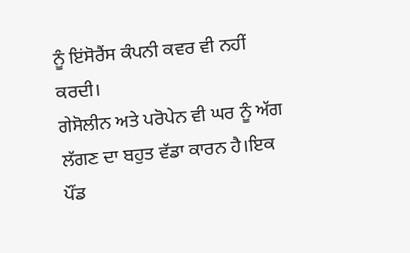ਨੂੰ ਇਂਸੋਰੈਂਸ ਕੰਪਨੀ ਕਵਰ ਵੀ ਨਹੀਂ ਕਰਦੀ।
ਗੇਸੋਲੀਨ ਅਤੇ ਪਰੋਪੇਨ ਵੀ ਘਰ ਨੂੰ ਅੱਗ ਲੱਗਣ ਦਾ ਬਹੁਤ ਵੱਡਾ ਕਾਰਨ ਹੈ।ਇਕ ਪੌਂਡ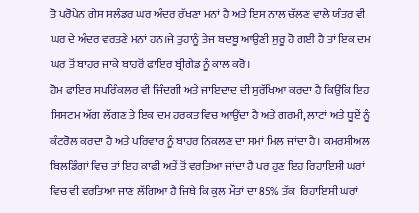ਤੋ ਪਰੋਪੇਨ ਗੇਸ ਸਲੰਡਰ ਘਰ ਅੰਦਰ ਰੱਖਣਾ ਮਨਾਂ ਹੈ ਅਤੇ ਇਸ ਨਾਲ ਚੱਲਣ ਵਾਲੇ ਯੰਤਰ ਵੀ ਘਰ ਦੇ ਅੰਦਰ ਵਰਤਣੇ ਮਨਾਂ ਹਨ।ਜੇ ਤੁਹਾਨੂੰ ਤੇਜ ਬਦਬੂ ਆਉਣੀ ਸੁਰੂ ਹੋ ਗਈ ਹੈ ਤਾਂ ਇਕ ਦਮ ਘਰ ਤੋਂ ਬਾਹਰ ਜਾਕੇ ਬਾਹਰੋਂ ਫਾਇਰ ਬ੍ਰੀਗੇਡ ਨੂੰ ਕਾਲ ਕਰੋ।
ਹੋਮ ਫਾਇਰ ਸਪਰਿੰਕਲਰ ਵੀ ਜਿੰਦਗੀ ਅਤੇ ਜਾਇਦਾਦ ਦੀ ਸੁਰੱਖਿਆ ਕਰਦਾ ਹੈ ਕਿਉਂਕਿ ਇਹ ਸਿਸਟਮ ਅੱਗ ਲੱਗਣ ਤੇ ਇਕ ਦਮ ਹਰਕਤ ਵਿਚ ਆਉਂਦਾ ਹੈ ਅਤੇ ਗਰਮੀ, ਲਾਟਾਂ ਅਤੇ ਧੂਏਂ ਨੂੰ ਕੰਟਰੋਲ ਕਰਦਾ ਹੈ ਅਤੇ ਪਰਿਵਾਰ ਨੂੰ ਬਾਹਰ ਨਿਕਲਣ ਦਾ ਸਮਾਂ ਮਿਲ ਜਾਂਦਾ ਹੈ। ਕਮਰਸੀਅਲ ਬਿਲਡਿੰਗਾਂ ਵਿਚ ਤਾਂ ਇਹ ਕਾਫੀ ਅਤੇਂ ਤੋਂ ਵਰਤਿਆ ਜਾਂਦਾ ਹੈ ਪਰ ਹੁਣ ਇਹ ਰਿਹਾਇਸੀ ਘਰਾਂ ਵਿਚ ਵੀ ਵਰਤਿਆ ਜਾਣ ਲੱਗਿਆ ਹੈ ਜਿਥੇ ਕਿ ਕੁਲ ਮੌਤਾਂ ਦਾ 85% ਤੱਕ  ਰਿਹਾਇਸੀ ਘਰਾਂ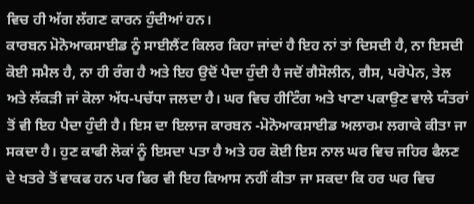ਵਿਚ ਹੀ ਅੱਗ ਲੱਗਣ ਕਾਰਨ ਹੁੰਦੀਆਂ ਹਨ।
ਕਾਰਬਨ ਮੋਨੋਆਕਸਾਈਡ ਨੂੰ ਸਾਈਲੈਂਟ ਕਿਲਰ ਕਿਹਾ ਜਾਂਦਾਂ ਹੈ ਇਹ ਨਾਂ ਤਾਂ ਦਿਸਦੀ ਹੈ, ਨਾ ਇਸਦੀ ਕੋਈ ਸਮੈਲ ਹੈ, ਨਾ ਹੀ ਰੰਗ ਹੈ ਅਤੇ ਇਹ ਉਦੋਂ ਪੈਦਾ ਹੁੰਦੀ ਹੈ ਜਦੋਂ ਗੈਸੋਲੀਨ, ਗੈਸ, ਪਰੋਪੇਨ, ਤੇਲ ਅਤੇ ਲੱਕੜੀ ਜਾਂ ਕੋਲਾ ਅੱਧ-ਪਚੱਧਾ ਜਲਦਾ ਹੈ। ਘਰ ਵਿਚ ਹੀਟਿੰਗ ਅਤੇ ਖਾਣਾ ਪਕਾਉਣ ਵਾਲੇ ਯੰਤਰਾਂ ਤੋਂ ਵੀ ਇਹ ਪੈਦਾ ਹੁੰਦੀ ਹੈ। ਇਸ ਦਾ ਇਲਾਜ ਕਾਰਬਨ -ਮੋਨੋਆਕਸਾਈਡ ਅਲਾਰਮ ਲਗਾਕੇ ਕੀਤਾ ਜਾ ਸਕਦਾ ਹੈ। ਹੁਣ ਕਾਫੀ ਲੋਕਾਂ ਨੂੰ ਇਸਦਾ ਪਤਾ ਹੈ ਅਤੇ ਹਰ ਕੋਈ ਇਸ ਨਾਲ ਘਰ ਵਿਚ ਜਹਿਰ ਫੈਲਣ ਦੇ ਖਤਰੇ ਤੋਂ ਵਾਕਫ ਹਨ ਪਰ ਫਿਰ ਵੀ ਇਹ ਕਿਆਸ ਨਹੀਂ ਕੀਤਾ ਜਾ ਸਕਦਾ ਕਿ ਹਰ ਘਰ ਵਿਚ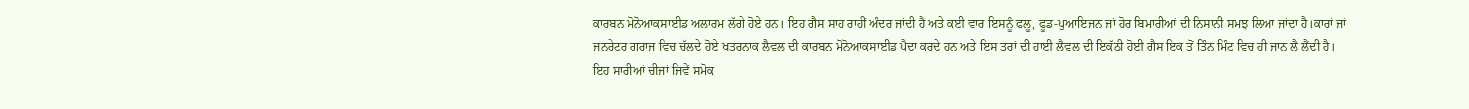ਕਾਰਬਨ ਮੋਨੋਆਕਸਾਈਡ ਅਲਾਰਮ ਲੱਗੇ ਹੋਏ ਹਨ। ਇਹ ਗੈਸ ਸਾਹ ਰਾਹੀਂ ਅੰਦਰ ਜਾਂਦੀ ਹੈ ਅਤੇ ਕਈ ਵਾਰ ਇਸਨੂੰ ਫਲੂ, ਫੂਡ-ਪੁਆਇਜਨ ਜਾਂ ਹੋਰ ਬਿਮਾਰੀਆਂ ਦੀ ਨਿਸਾਨੀ ਸਮਝ ਲਿਆ ਜਾਂਦਾ ਹੈ।ਕਾਰਾਂ ਜਾਂ ਜਨਰੇਟਰ ਗਰਾਜ ਵਿਚ ਚੱਲਦੇ ਹੋਏ ਖਤਰਨਾਕ ਲੈਵਲ ਦੀ ਕਾਰਬਨ ਮੋਨੋਆਕਸਾਈਡ ਪੈਦਾ ਕਰਦੇ ਹਨ ਅਤੇ ਇਸ ਤਰਾਂ ਦੀ ਹਾਈ ਲੈਵਲ ਦੀ ਇਕੱਠੀ ਹੋਈ ਗੈਸ ਇਕ ਤੋਂ ਤਿੰਨ ਮਿੰਟ ਵਿਚ ਹੀ ਜਾਨ ਲੈ ਲੈਂਦੀ ਹੈ।
ਇਹ ਸਾਰੀਆਂ ਚੀਜਾਂ ਜਿਵੇਂ ਸਮੋਕ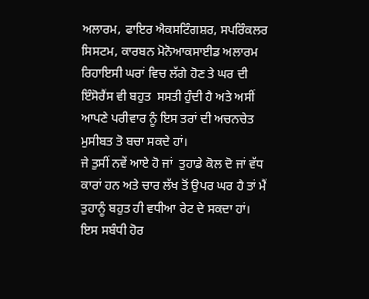ਅਲਾਰਮ, ਫਾਇਰ ਐਕਸਟਿੰਗਸ਼ਰ, ਸਪਰਿੰਕਲਰ ਸਿਸਟਮ, ਕਾਰਬਨ ਮੋਨੋਆਕਸਾਈਡ ਅਲਾਰਮ ਰਿਹਾਇਸੀ ਘਰਾਂ ਵਿਚ ਲੱਗੇ ਹੋਣ ਤੇ ਘਰ ਦੀ ਇੰਸੋਰੈਂਸ ਵੀ ਬਹੁਤ  ਸਸਤੀ ਹੁੰਦੀ ਹੈ ਅਤੇ ਅਸੀਂ ਆਪਣੇ ਪਰੀਵਾਰ ਨੂੰ ਇਸ ਤਰਾਂ ਦੀ ਅਚਨਚੇਤ ਮੁਸੀਬਤ ਤੋ ਬਚਾ ਸਕਦੇ ਹਾਂ।
ਜੇ ਤੁਸੀਂ ਨਵੇਂ ਆਏ ਹੋ ਜਾਂ  ਤੁਹਾਡੇ ਕੋਲ ਦੋ ਜਾਂ ਵੱਧ ਕਾਰਾਂ ਹਨ ਅਤੇ ਚਾਰ ਲੱਖ ਤੋਂ ਉਪਰ ਘਰ ਹੈ ਤਾਂ ਮੈਂ ਤੁਹਾਨੂੰ ਬਹੁਤ ਹੀ ਵਧੀਆ ਰੇਟ ਦੇ ਸਕਦਾ ਹਾਂ।
ਇਸ ਸਬੰਧੀ ਹੋਰ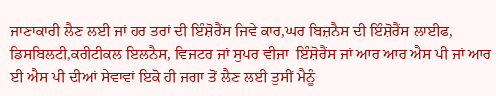ਜਾਣਾਕਾਰੀ ਲੈਣ ਲਈ ਜਾਂ ਹਰ ਤਰਾਂ ਦੀ ਇੰਸ਼ੋਰੈਂਸ ਜਿਵੇ ਕਾਰ,ਘਰ ਬਿਜ਼ਨੈਸ ਦੀ ਇੰਸ਼ੋਰੈਂਸ ਲਾਈਫ, ਡਿਸਬਿਲਟੀ,ਕਰੀਟੀਕਲ ਇਲਨੈਸ, ਵਿਜਟਰ ਜਾਂ ਸੁਪਰ ਵੀਜਾ  ਇੰਸ਼ੋਰੈਂਸ ਜਾਂ ਆਰ ਆਰ ਐਸ ਪੀ ਜਾਂ ਆਰ ਈ ਐਸ ਪੀ ਦੀਆਂ ਸੇਵਾਵਾਂ ਇਕੋ ਹੀ ਜਗਾ ਤੋਂ ਲੈਣ ਲਈ ਤੁਸੀਂ ਮੈਨੂੰ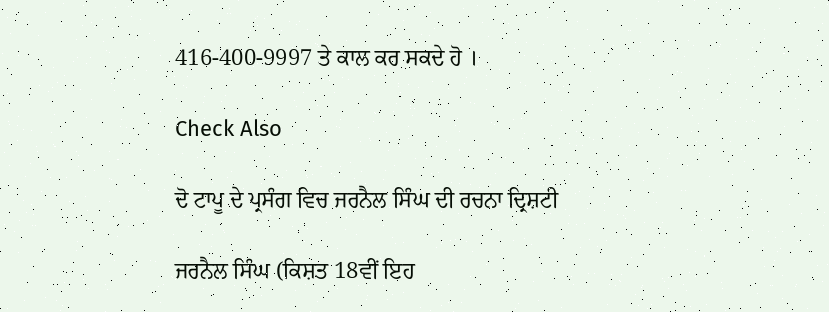416-400-9997 ਤੇ ਕਾਲ ਕਰ ਸਕਦੇ ਹੋ ।

Check Also

ਦੋ ਟਾਪੂ ਦੇ ਪ੍ਰਸੰਗ ਵਿਚ ਜਰਨੈਲ ਸਿੰਘ ਦੀ ਰਚਨਾ ਦ੍ਰਿਸ਼ਟੀ

ਜਰਨੈਲ ਸਿੰਘ (ਕਿਸ਼ਤ 18ਵੀਂ ਇਹ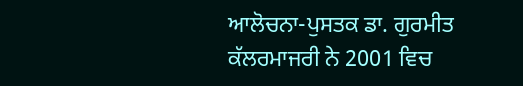ਆਲੋਚਨਾ-ਪੁਸਤਕ ਡਾ. ਗੁਰਮੀਤ ਕੱਲਰਮਾਜਰੀ ਨੇ 2001 ਵਿਚ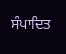ਸੰਪਾਦਿਤ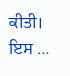ਕੀਤੀ। ਇਸ …